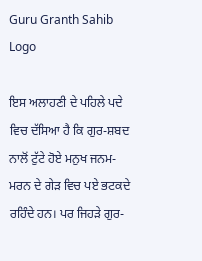Guru Granth Sahib Logo

ਇਸ ਅਲਾਹਣੀ ਦੇ ਪਹਿਲੇ ਪਦੇ ਵਿਚ ਦੱਸਿਆ ਹੈ ਕਿ ਗੁਰ-ਸ਼ਬਦ ਨਾਲੋਂ ਟੁੱਟੇ ਹੋਏ ਮਨੁਖ ਜਨਮ-ਮਰਨ ਦੇ ਗੇੜ ਵਿਚ ਪਏ ਭਟਕਦੇ ਰਹਿੰਦੇ ਹਨ। ਪਰ ਜਿਹੜੇ ਗੁਰ-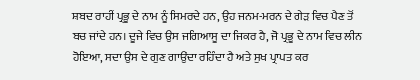ਸ਼ਬਦ ਰਾਹੀਂ ਪ੍ਰਭੂ ਦੇ ਨਾਮ ਨੂੰ ਸਿਮਰਦੇ ਹਨ, ਉਹ ਜਨਮ-ਮਰਨ ਦੇ ਗੇੜ ਵਿਚ ਪੈਣ ਤੋਂ ਬਚ ਜਾਂਦੇ ਹਨ। ਦੂਜੇ ਵਿਚ ਉਸ ਜਗਿਆਸੂ ਦਾ ਜਿਕਰ ਹੈ, ਜੋ ਪ੍ਰਭੂ ਦੇ ਨਾਮ ਵਿਚ ਲੀਨ ਹੋਇਆ, ਸਦਾ ਉਸ ਦੇ ਗੁਣ ਗਾਉਂਦਾ ਰਹਿੰਦਾ ਹੈ ਅਤੇ ਸੁਖ ਪ੍ਰਾਪਤ ਕਰ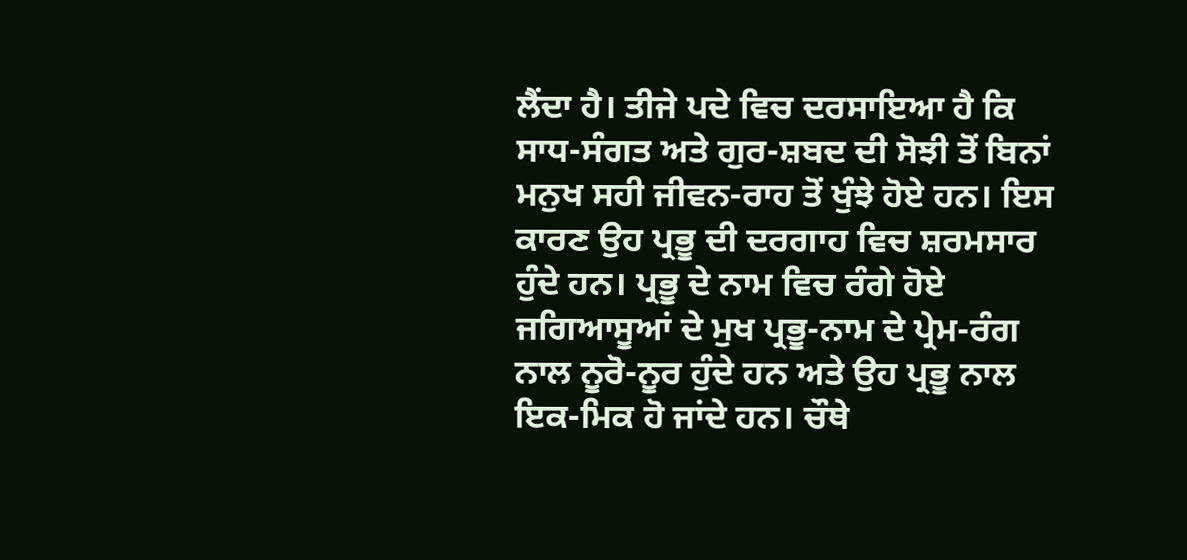ਲੈਂਦਾ ਹੈ। ਤੀਜੇ ਪਦੇ ਵਿਚ ਦਰਸਾਇਆ ਹੈ ਕਿ ਸਾਧ-ਸੰਗਤ ਅਤੇ ਗੁਰ-ਸ਼ਬਦ ਦੀ ਸੋਝੀ ਤੋਂ ਬਿਨਾਂ ਮਨੁਖ ਸਹੀ ਜੀਵਨ-ਰਾਹ ਤੋਂ ਖੁੰਝੇ ਹੋਏ ਹਨ। ਇਸ ਕਾਰਣ ਉਹ ਪ੍ਰਭੂ ਦੀ ਦਰਗਾਹ ਵਿਚ ਸ਼ਰਮਸਾਰ ਹੁੰਦੇ ਹਨ। ਪ੍ਰਭੂ ਦੇ ਨਾਮ ਵਿਚ ਰੰਗੇ ਹੋਏ ਜਗਿਆਸੂਆਂ ਦੇ ਮੁਖ ਪ੍ਰਭੂ-ਨਾਮ ਦੇ ਪ੍ਰੇਮ-ਰੰਗ ਨਾਲ ਨੂਰੋ-ਨੂਰ ਹੁੰਦੇ ਹਨ ਅਤੇ ਉਹ ਪ੍ਰਭੂ ਨਾਲ ਇਕ-ਮਿਕ ਹੋ ਜਾਂਦੇ ਹਨ। ਚੌਥੇ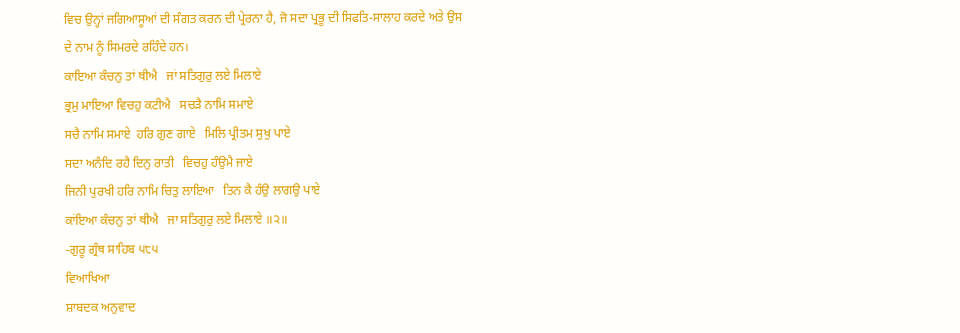ਵਿਚ ਉਨ੍ਹਾਂ ਜਗਿਆਸੂਆਂ ਦੀ ਸੰਗਤ ਕਰਨ ਦੀ ਪ੍ਰੇਰਨਾ ਹੈ, ਜੋ ਸਦਾ ਪ੍ਰਭੂ ਦੀ ਸਿਫਤਿ-ਸਾਲਾਹ ਕਰਦੇ ਅਤੇ ਉਸ ਦੇ ਨਾਮ ਨੂੰ ਸਿਮਰਦੇ ਰਹਿੰਦੇ ਹਨ।
ਕਾਇਆ ਕੰਚਨੁ ਤਾਂ ਥੀਐ   ਜਾਂ ਸਤਿਗੁਰੁ ਲਏ ਮਿਲਾਏ
ਭ੍ਰਮੁ ਮਾਇਆ ਵਿਚਹੁ ਕਟੀਐ   ਸਚੜੈ ਨਾਮਿ ਸਮਾਏ
ਸਚੈ ਨਾਮਿ ਸਮਾਏ  ਹਰਿ ਗੁਣ ਗਾਏ   ਮਿਲਿ ਪ੍ਰੀਤਮ ਸੁਖੁ ਪਾਏ
ਸਦਾ ਅਨੰਦਿ ਰਹੈ ਦਿਨੁ ਰਾਤੀ   ਵਿਚਹੁ ਹੰਉਮੈ ਜਾਏ
ਜਿਨੀ ਪੁਰਖੀ ਹਰਿ ਨਾਮਿ ਚਿਤੁ ਲਾਇਆ   ਤਿਨ ਕੈ ਹੰਉ ਲਾਗਉ ਪਾਏ
ਕਾਂਇਆ ਕੰਚਨੁ ਤਾਂ ਥੀਐ   ਜਾ ਸਤਿਗੁਰੁ ਲਏ ਮਿਲਾਏ ॥੨॥
-ਗੁਰੂ ਗ੍ਰੰਥ ਸਾਹਿਬ ੫੮੫
ਵਿਆਖਿਆ
ਸ਼ਾਬਦਕ ਅਨੁਵਾਦ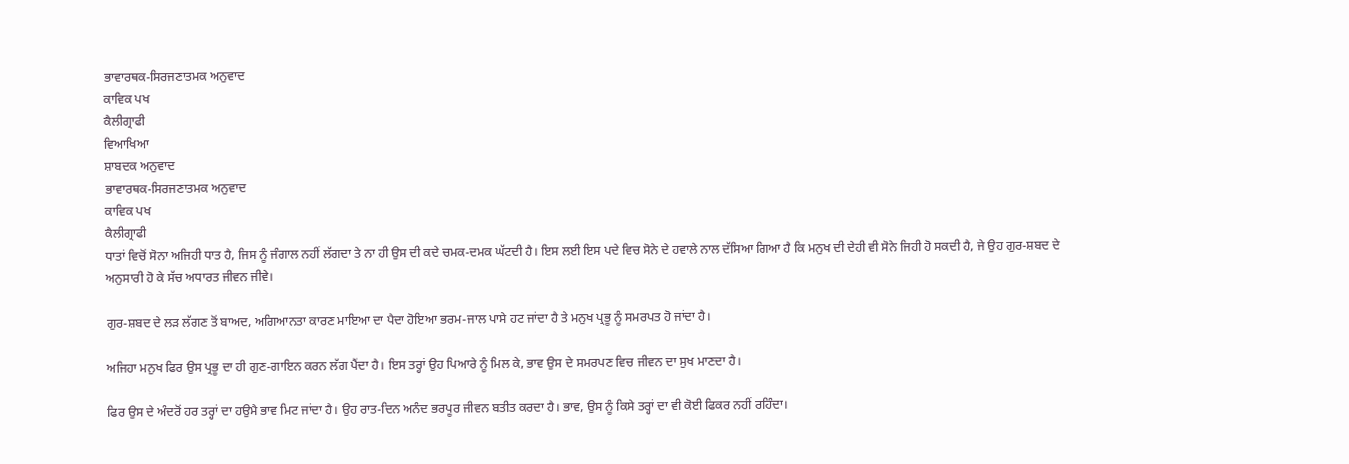ਭਾਵਾਰਥਕ-ਸਿਰਜਣਾਤਮਕ ਅਨੁਵਾਦ
ਕਾਵਿਕ ਪਖ
ਕੈਲੀਗ੍ਰਾਫੀ
ਵਿਆਖਿਆ
ਸ਼ਾਬਦਕ ਅਨੁਵਾਦ
ਭਾਵਾਰਥਕ-ਸਿਰਜਣਾਤਮਕ ਅਨੁਵਾਦ
ਕਾਵਿਕ ਪਖ
ਕੈਲੀਗ੍ਰਾਫੀ
ਧਾਤਾਂ ਵਿਚੋਂ ਸੋਨਾ ਅਜਿਹੀ ਧਾਤ ਹੈ, ਜਿਸ ਨੂੰ ਜੰਗਾਲ ਨਹੀਂ ਲੱਗਦਾ ਤੇ ਨਾ ਹੀ ਉਸ ਦੀ ਕਦੇ ਚਮਕ-ਦਮਕ ਘੱਟਦੀ ਹੈ। ਇਸ ਲਈ ਇਸ ਪਦੇ ਵਿਚ ਸੋਨੇ ਦੇ ਹਵਾਲੇ ਨਾਲ ਦੱਸਿਆ ਗਿਆ ਹੈ ਕਿ ਮਨੁਖ ਦੀ ਦੇਹੀ ਵੀ ਸੋਨੇ ਜਿਹੀ ਹੋ ਸਕਦੀ ਹੈ, ਜੇ ਉਹ ਗੁਰ-ਸ਼ਬਦ ਦੇ ਅਨੁਸਾਰੀ ਹੋ ਕੇ ਸੱਚ ਅਧਾਰਤ ਜੀਵਨ ਜੀਵੇ।

ਗੁਰ-ਸ਼ਬਦ ਦੇ ਲੜ ਲੱਗਣ ਤੋਂ ਬਾਅਦ, ਅਗਿਆਨਤਾ ਕਾਰਣ ਮਾਇਆ ਦਾ ਪੈਦਾ ਹੋਇਆ ਭਰਮ-ਜਾਲ ਪਾਸੇ ਹਟ ਜਾਂਦਾ ਹੈ ਤੇ ਮਨੁਖ ਪ੍ਰਭੂ ਨੂੰ ਸਮਰਪਤ ਹੋ ਜਾਂਦਾ ਹੈ।

ਅਜਿਹਾ ਮਨੁਖ ਫਿਰ ਉਸ ਪ੍ਰਭੂ ਦਾ ਹੀ ਗੁਣ-ਗਾਇਨ ਕਰਨ ਲੱਗ ਪੈਂਦਾ ਹੈ। ਇਸ ਤਰ੍ਹਾਂ ਉਹ ਪਿਆਰੇ ਨੂੰ ਮਿਲ ਕੇ, ਭਾਵ ਉਸ ਦੇ ਸਮਰਪਣ ਵਿਚ ਜੀਵਨ ਦਾ ਸੁਖ ਮਾਣਦਾ ਹੈ।

ਫਿਰ ਉਸ ਦੇ ਅੰਦਰੋਂ ਹਰ ਤਰ੍ਹਾਂ ਦਾ ਹਉਮੈ ਭਾਵ ਮਿਟ ਜਾਂਦਾ ਹੈ। ਉਹ ਰਾਤ-ਦਿਨ ਅਨੰਦ ਭਰਪੂਰ ਜੀਵਨ ਬਤੀਤ ਕਰਦਾ ਹੈ। ਭਾਵ, ਉਸ ਨੂੰ ਕਿਸੇ ਤਰ੍ਹਾਂ ਦਾ ਵੀ ਕੋਈ ਫਿਕਰ ਨਹੀਂ ਰਹਿੰਦਾ।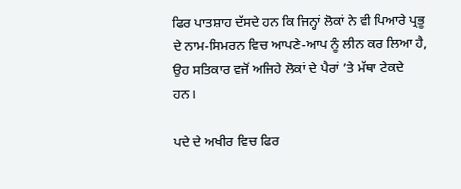ਫਿਰ ਪਾਤਸ਼ਾਹ ਦੱਸਦੇ ਹਨ ਕਿ ਜਿਨ੍ਹਾਂ ਲੋਕਾਂ ਨੇ ਵੀ ਪਿਆਰੇ ਪ੍ਰਭੂ ਦੇ ਨਾਮ-ਸਿਮਰਨ ਵਿਚ ਆਪਣੇ-ਆਪ ਨੂੰ ਲੀਨ ਕਰ ਲਿਆ ਹੈ, ਉਹ ਸਤਿਕਾਰ ਵਜੋਂ ਅਜਿਹੇ ਲੋਕਾਂ ਦੇ ਪੈਰਾਂ ’ਤੇ ਮੱਥਾ ਟੇਕਦੇ ਹਨ।

ਪਦੇ ਦੇ ਅਖੀਰ ਵਿਚ ਫਿਰ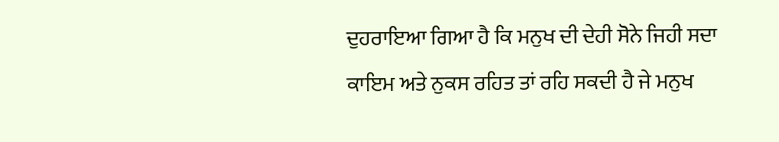ਦੁਹਰਾਇਆ ਗਿਆ ਹੈ ਕਿ ਮਨੁਖ ਦੀ ਦੇਹੀ ਸੋਨੇ ਜਿਹੀ ਸਦਾ ਕਾਇਮ ਅਤੇ ਨੁਕਸ ਰਹਿਤ ਤਾਂ ਰਹਿ ਸਕਦੀ ਹੈ ਜੇ ਮਨੁਖ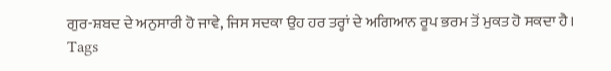ਗੁਰ-ਸ਼ਬਦ ਦੇ ਅਨੁਸਾਰੀ ਹੋ ਜਾਵੇ, ਜਿਸ ਸਦਕਾ ਉਹ ਹਰ ਤਰ੍ਹਾਂ ਦੇ ਅਗਿਆਨ ਰੂਪ ਭਰਮ ਤੋਂ ਮੁਕਤ ਹੋ ਸਕਦਾ ਹੈ।
Tags